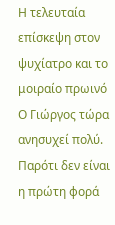Η τελευταία επίσκεψη στον ψυχίατρο και το μοιραίο πρωινό
Ο Γιώργος τώρα ανησυχεί πολύ. Παρότι δεν είναι η πρώτη φορά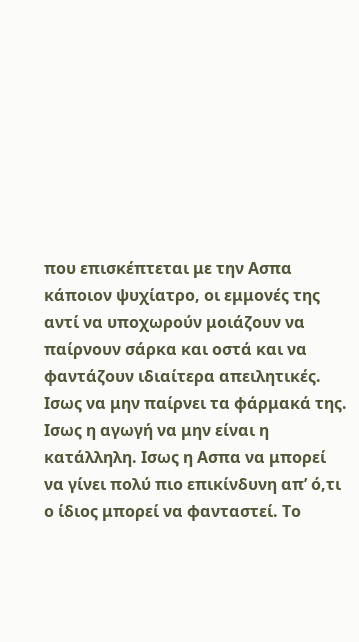που επισκέπτεται με την Ασπα κάποιον ψυχίατρο, οι εμμονές της αντί να υποχωρούν μοιάζουν να παίρνουν σάρκα και οστά και να φαντάζουν ιδιαίτερα απειλητικές. Ισως να μην παίρνει τα φάρμακά της. Ισως η αγωγή να μην είναι η κατάλληλη. Ισως η Ασπα να μπορεί να γίνει πολύ πιο επικίνδυνη απ’ ό,τι ο ίδιος μπορεί να φανταστεί. Το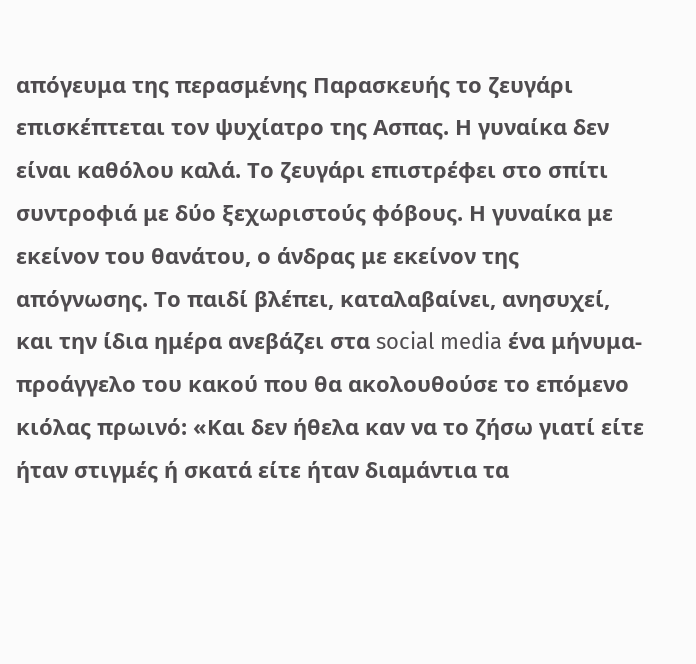απόγευμα της περασμένης Παρασκευής το ζευγάρι επισκέπτεται τον ψυχίατρο της Ασπας. Η γυναίκα δεν είναι καθόλου καλά. Το ζευγάρι επιστρέφει στο σπίτι συντροφιά με δύο ξεχωριστούς φόβους. Η γυναίκα με εκείνον του θανάτου, ο άνδρας με εκείνον της απόγνωσης. Το παιδί βλέπει, καταλαβαίνει, ανησυχεί, και την ίδια ημέρα ανεβάζει στα social media ένα μήνυμα-προάγγελο του κακού που θα ακολουθούσε το επόμενο κιόλας πρωινό: «Και δεν ήθελα καν να το ζήσω γιατί είτε ήταν στιγμές ή σκατά είτε ήταν διαμάντια τα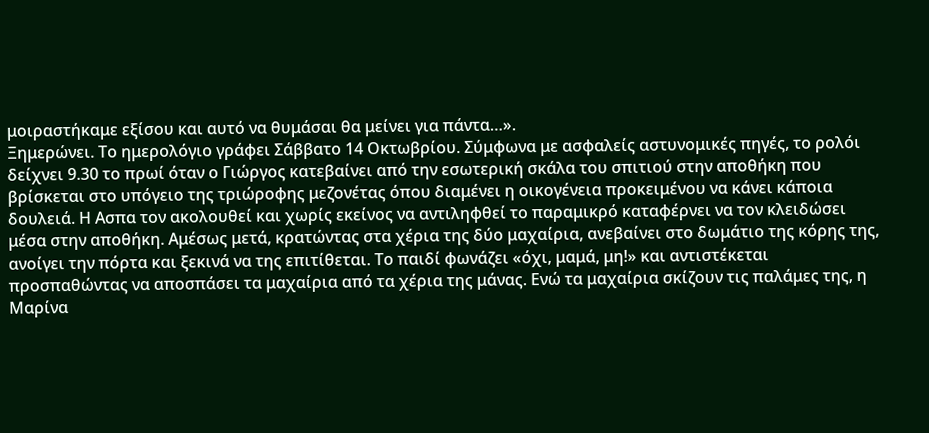μοιραστήκαμε εξίσου και αυτό να θυμάσαι θα μείνει για πάντα…».
Ξημερώνει. Το ημερολόγιο γράφει Σάββατο 14 Οκτωβρίου. Σύμφωνα με ασφαλείς αστυνομικές πηγές, το ρολόι δείχνει 9.30 το πρωί όταν ο Γιώργος κατεβαίνει από την εσωτερική σκάλα του σπιτιού στην αποθήκη που βρίσκεται στο υπόγειο της τριώροφης μεζονέτας όπου διαμένει η οικογένεια προκειμένου να κάνει κάποια δουλειά. Η Ασπα τον ακολουθεί και χωρίς εκείνος να αντιληφθεί το παραμικρό καταφέρνει να τον κλειδώσει μέσα στην αποθήκη. Αμέσως μετά, κρατώντας στα χέρια της δύο μαχαίρια, ανεβαίνει στο δωμάτιο της κόρης της, ανοίγει την πόρτα και ξεκινά να της επιτίθεται. Το παιδί φωνάζει «όχι, μαμά, μη!» και αντιστέκεται προσπαθώντας να αποσπάσει τα μαχαίρια από τα χέρια της μάνας. Ενώ τα μαχαίρια σκίζουν τις παλάμες της, η Μαρίνα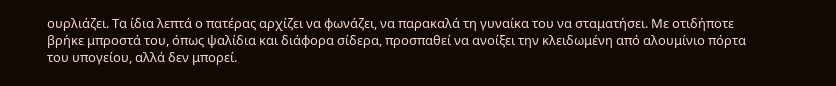ουρλιάζει. Τα ίδια λεπτά ο πατέρας αρχίζει να φωνάζει, να παρακαλά τη γυναίκα του να σταματήσει. Με οτιδήποτε βρήκε μπροστά του, όπως ψαλίδια και διάφορα σίδερα, προσπαθεί να ανοίξει την κλειδωμένη από αλουμίνιο πόρτα του υπογείου, αλλά δεν μπορεί.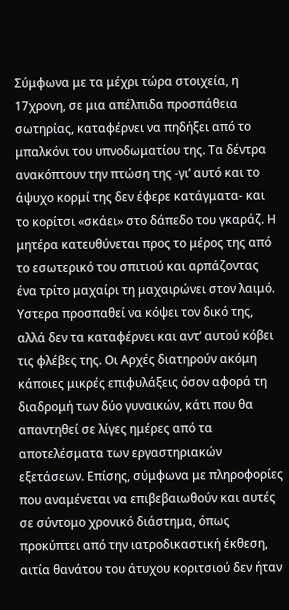Σύμφωνα με τα μέχρι τώρα στοιχεία, η 17χρονη, σε μια απέλπιδα προσπάθεια σωτηρίας, καταφέρνει να πηδήξει από το μπαλκόνι του υπνοδωματίου της. Τα δέντρα ανακόπτουν την πτώση της -γι’ αυτό και το άψυχο κορμί της δεν έφερε κατάγματα- και το κορίτσι «σκάει» στο δάπεδο του γκαράζ. Η μητέρα κατευθύνεται προς το μέρος της από το εσωτερικό του σπιτιού και αρπάζοντας ένα τρίτο μαχαίρι τη μαχαιρώνει στον λαιμό. Υστερα προσπαθεί να κόψει τον δικό της, αλλά δεν τα καταφέρνει και αντ’ αυτού κόβει τις φλέβες της. Οι Αρχές διατηρούν ακόμη κάποιες μικρές επιφυλάξεις όσον αφορά τη διαδρομή των δύο γυναικών, κάτι που θα απαντηθεί σε λίγες ημέρες από τα αποτελέσματα των εργαστηριακών εξετάσεων. Επίσης, σύμφωνα με πληροφορίες που αναμένεται να επιβεβαιωθούν και αυτές σε σύντομο χρονικό διάστημα, όπως προκύπτει από την ιατροδικαστική έκθεση, αιτία θανάτου του άτυχου κοριτσιού δεν ήταν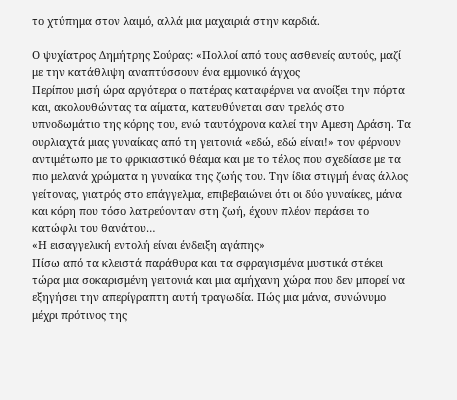το χτύπημα στον λαιμό, αλλά μια μαχαιριά στην καρδιά.

Ο ψυχίατρος Δημήτρης Σούρας: «Πολλοί από τους ασθενείς αυτούς, μαζί με την κατάθλιψη αναπτύσσουν ένα εμμονικό άγχος
Περίπου μισή ώρα αργότερα ο πατέρας καταφέρνει να ανοίξει την πόρτα και, ακολουθώντας τα αίματα, κατευθύνεται σαν τρελός στο υπνοδωμάτιο της κόρης του, ενώ ταυτόχρονα καλεί την Αμεση Δράση. Τα ουρλιαχτά μιας γυναίκας από τη γειτονιά «εδώ, εδώ είναι!» τον φέρνουν αντιμέτωπο με το φρικιαστικό θέαμα και με το τέλος που σχεδίασε με τα πιο μελανά χρώματα η γυναίκα της ζωής του. Την ίδια στιγμή ένας άλλος γείτονας, γιατρός στο επάγγελμα, επιβεβαιώνει ότι οι δύο γυναίκες, μάνα και κόρη που τόσο λατρεύονταν στη ζωή, έχουν πλέον περάσει το κατώφλι του θανάτου…
«Η εισαγγελική εντολή είναι ένδειξη αγάπης»
Πίσω από τα κλειστά παράθυρα και τα σφραγισμένα μυστικά στέκει τώρα μια σοκαρισμένη γειτονιά και μια αμήχανη χώρα που δεν μπορεί να εξηγήσει την απερίγραπτη αυτή τραγωδία. Πώς μια μάνα, συνώνυμο μέχρι πρότινος της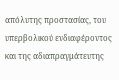απόλυτης προστασίας, του υπερβολικού ενδιαφέροντος και της αδιαπραγμάτευτης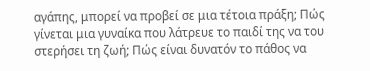αγάπης, μπορεί να προβεί σε μια τέτοια πράξη; Πώς γίνεται μια γυναίκα που λάτρευε το παιδί της να του στερήσει τη ζωή; Πώς είναι δυνατόν το πάθος να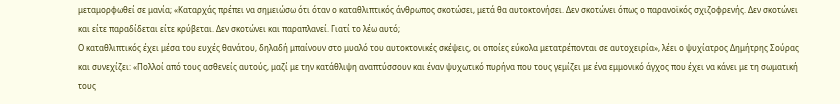μεταμορφωθεί σε μανία; «Καταρχάς πρέπει να σημειώσω ότι όταν ο καταθλιπτικός άνθρωπος σκοτώσει, μετά θα αυτοκτονήσει. Δεν σκοτώνει όπως ο παρανοϊκός σχιζοφρενής. Δεν σκοτώνει και είτε παραδίδεται είτε κρύβεται. Δεν σκοτώνει και παραπλανεί. Γιατί το λέω αυτό;
Ο καταθλιπτικός έχει μέσα του ευχές θανάτου, δηλαδή μπαίνουν στο μυαλό του αυτοκτονικές σκέψεις, οι οποίες εύκολα μετατρέπονται σε αυτοχειρία», λέει ο ψυχίατρος Δημήτρης Σούρας και συνεχίζει: «Πολλοί από τους ασθενείς αυτούς, μαζί με την κατάθλιψη αναπτύσσουν και έναν ψυχωτικό πυρήνα που τους γεμίζει με ένα εμμονικό άγχος που έχει να κάνει με τη σωματική τους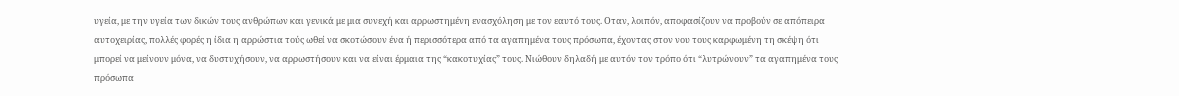υγεία, με την υγεία των δικών τους ανθρώπων και γενικά με μια συνεχή και αρρωστημένη ενασχόληση με τον εαυτό τους. Οταν, λοιπόν, αποφασίζουν να προβούν σε απόπειρα αυτοχειρίας, πολλές φορές η ίδια η αρρώστια τούς ωθεί να σκοτώσουν ένα ή περισσότερα από τα αγαπημένα τους πρόσωπα, έχοντας στον νου τους καρφωμένη τη σκέψη ότι μπορεί να μείνουν μόνα, να δυστυχήσουν, να αρρωστήσουν και να είναι έρμαια της “κακοτυχίας” τους. Νιώθουν δηλαδή με αυτόν τον τρόπο ότι “λυτρώνουν” τα αγαπημένα τους πρόσωπα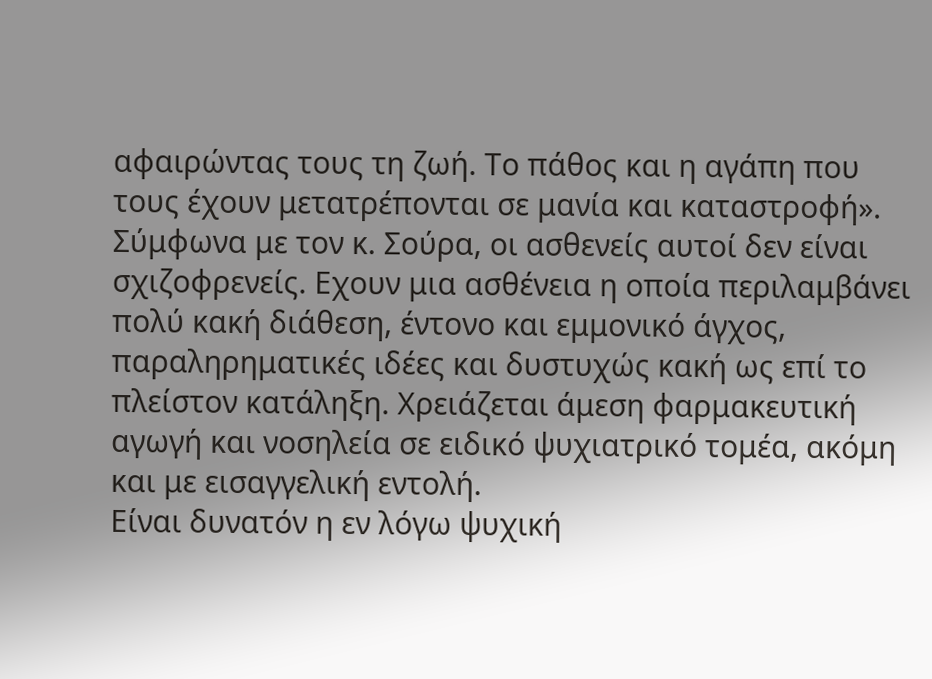αφαιρώντας τους τη ζωή. Το πάθος και η αγάπη που τους έχουν μετατρέπονται σε μανία και καταστροφή».
Σύμφωνα με τον κ. Σούρα, οι ασθενείς αυτοί δεν είναι σχιζοφρενείς. Εχουν μια ασθένεια η οποία περιλαμβάνει πολύ κακή διάθεση, έντονο και εμμονικό άγχος, παραληρηματικές ιδέες και δυστυχώς κακή ως επί το πλείστον κατάληξη. Χρειάζεται άμεση φαρμακευτική αγωγή και νοσηλεία σε ειδικό ψυχιατρικό τομέα, ακόμη και με εισαγγελική εντολή.
Είναι δυνατόν η εν λόγω ψυχική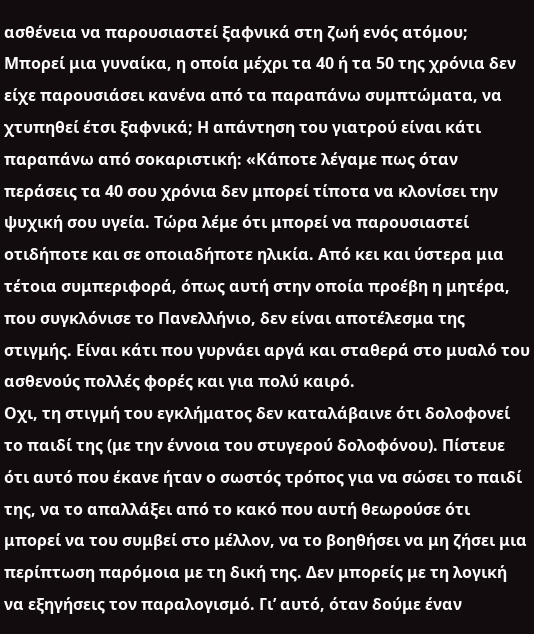ασθένεια να παρουσιαστεί ξαφνικά στη ζωή ενός ατόμου; Μπορεί μια γυναίκα, η οποία μέχρι τα 40 ή τα 50 της χρόνια δεν είχε παρουσιάσει κανένα από τα παραπάνω συμπτώματα, να χτυπηθεί έτσι ξαφνικά; Η απάντηση του γιατρού είναι κάτι παραπάνω από σοκαριστική: «Κάποτε λέγαμε πως όταν περάσεις τα 40 σου χρόνια δεν μπορεί τίποτα να κλονίσει την ψυχική σου υγεία. Τώρα λέμε ότι μπορεί να παρουσιαστεί οτιδήποτε και σε οποιαδήποτε ηλικία. Από κει και ύστερα μια τέτοια συμπεριφορά, όπως αυτή στην οποία προέβη η μητέρα, που συγκλόνισε το Πανελλήνιο, δεν είναι αποτέλεσμα της στιγμής. Είναι κάτι που γυρνάει αργά και σταθερά στο μυαλό του ασθενούς πολλές φορές και για πολύ καιρό.
Οχι, τη στιγμή του εγκλήματος δεν καταλάβαινε ότι δολοφονεί το παιδί της (με την έννοια του στυγερού δολοφόνου). Πίστευε ότι αυτό που έκανε ήταν ο σωστός τρόπος για να σώσει το παιδί της, να το απαλλάξει από το κακό που αυτή θεωρούσε ότι μπορεί να του συμβεί στο μέλλον, να το βοηθήσει να μη ζήσει μια περίπτωση παρόμοια με τη δική της. Δεν μπορείς με τη λογική να εξηγήσεις τον παραλογισμό. Γι’ αυτό, όταν δούμε έναν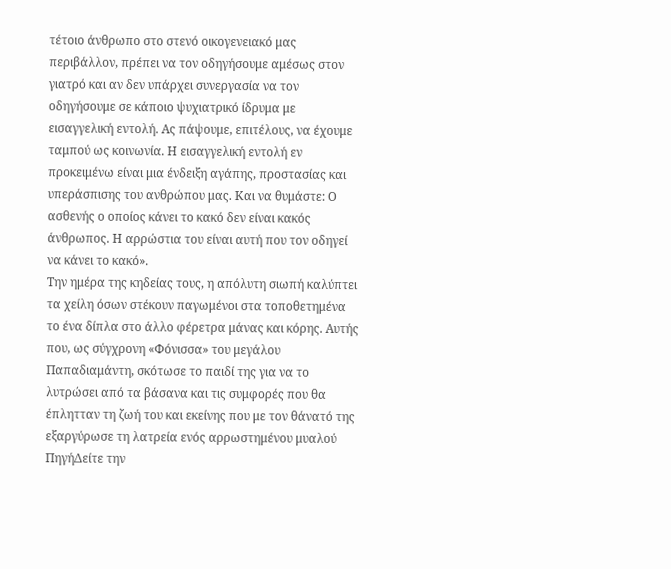τέτοιο άνθρωπο στο στενό οικογενειακό μας περιβάλλον, πρέπει να τον οδηγήσουμε αμέσως στον γιατρό και αν δεν υπάρχει συνεργασία να τον οδηγήσουμε σε κάποιο ψυχιατρικό ίδρυμα με εισαγγελική εντολή. Ας πάψουμε, επιτέλους, να έχουμε ταμπού ως κοινωνία. Η εισαγγελική εντολή εν προκειμένω είναι μια ένδειξη αγάπης, προστασίας και υπεράσπισης του ανθρώπου μας. Και να θυμάστε: Ο ασθενής ο οποίος κάνει το κακό δεν είναι κακός άνθρωπος. Η αρρώστια του είναι αυτή που τον οδηγεί να κάνει το κακό».
Την ημέρα της κηδείας τους, η απόλυτη σιωπή καλύπτει τα χείλη όσων στέκουν παγωμένοι στα τοποθετημένα το ένα δίπλα στο άλλο φέρετρα μάνας και κόρης. Αυτής που, ως σύγχρονη «Φόνισσα» του μεγάλου Παπαδιαμάντη, σκότωσε το παιδί της για να το λυτρώσει από τα βάσανα και τις συμφορές που θα έπλητταν τη ζωή του και εκείνης που με τον θάνατό της εξαργύρωσε τη λατρεία ενός αρρωστημένου μυαλού
ΠηγήΔείτε την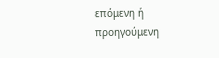επόμενη ή προηγούμενη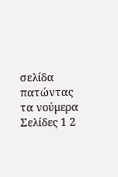σελίδα πατώντας τα νούμερα
Σελίδες 1 2